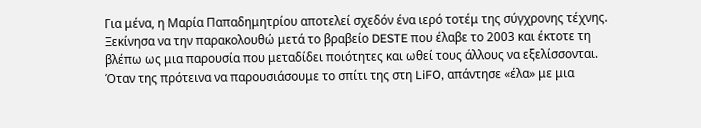Για μένα, η Μαρία Παπαδημητρίου αποτελεί σχεδόν ένα ιερό τοτέμ της σύγχρονης τέχνης. Ξεκίνησα να την παρακολουθώ μετά το βραβείο DESTE που έλαβε το 2003 και έκτοτε τη βλέπω ως μια παρουσία που μεταδίδει ποιότητες και ωθεί τους άλλους να εξελίσσονται. Όταν της πρότεινα να παρουσιάσουμε το σπίτι της στη LiFO, απάντησε «έλα» με μια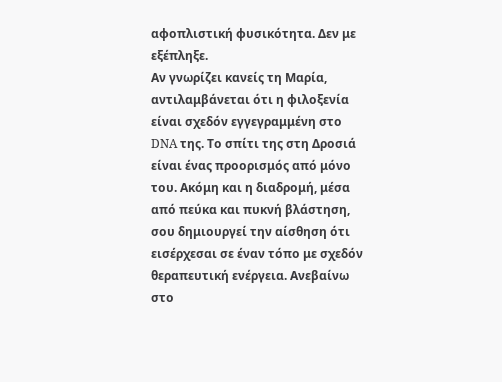αφοπλιστική φυσικότητα. Δεν με εξέπληξε.
Αν γνωρίζει κανείς τη Μαρία, αντιλαμβάνεται ότι η φιλοξενία είναι σχεδόν εγγεγραμμένη στο DNA της. Το σπίτι της στη Δροσιά είναι ένας προορισμός από μόνο του. Ακόμη και η διαδρομή, μέσα από πεύκα και πυκνή βλάστηση, σου δημιουργεί την αίσθηση ότι εισέρχεσαι σε έναν τόπο με σχεδόν θεραπευτική ενέργεια. Ανεβαίνω στο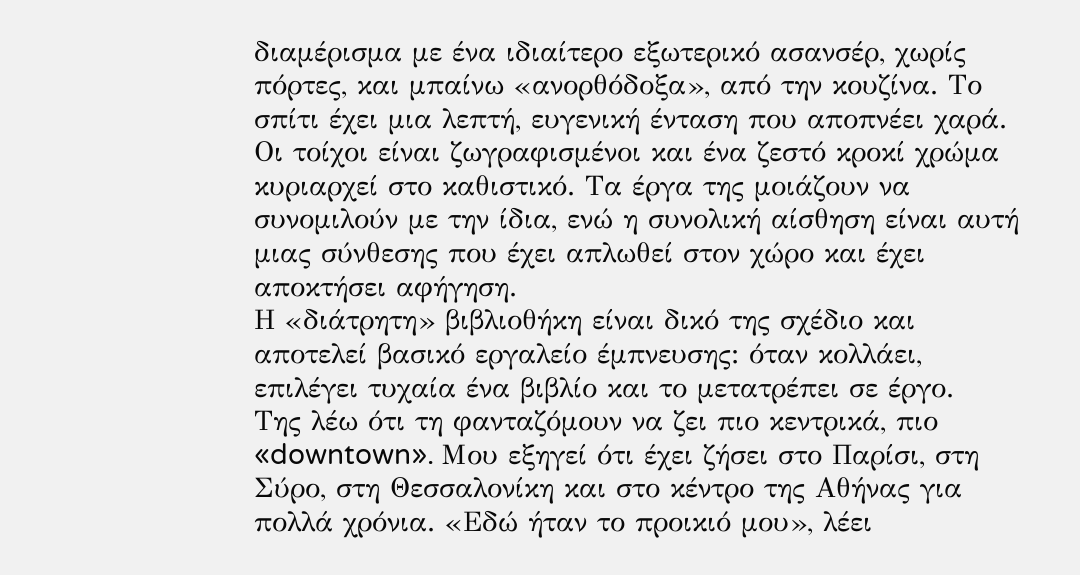διαμέρισμα με ένα ιδιαίτερο εξωτερικό ασανσέρ, χωρίς πόρτες, και μπαίνω «ανορθόδοξα», από την κουζίνα. Το σπίτι έχει μια λεπτή, ευγενική ένταση που αποπνέει χαρά. Οι τοίχοι είναι ζωγραφισμένοι και ένα ζεστό κροκί χρώμα κυριαρχεί στο καθιστικό. Τα έργα της μοιάζουν να συνομιλούν με την ίδια, ενώ η συνολική αίσθηση είναι αυτή μιας σύνθεσης που έχει απλωθεί στον χώρο και έχει αποκτήσει αφήγηση.
Η «διάτρητη» βιβλιοθήκη είναι δικό της σχέδιο και αποτελεί βασικό εργαλείο έμπνευσης: όταν κολλάει, επιλέγει τυχαία ένα βιβλίο και το μετατρέπει σε έργο.
Της λέω ότι τη φανταζόμουν να ζει πιο κεντρικά, πιο «downtown». Μου εξηγεί ότι έχει ζήσει στο Παρίσι, στη Σύρο, στη Θεσσαλονίκη και στο κέντρο της Αθήνας για πολλά χρόνια. «Εδώ ήταν το προικιό μου», λέει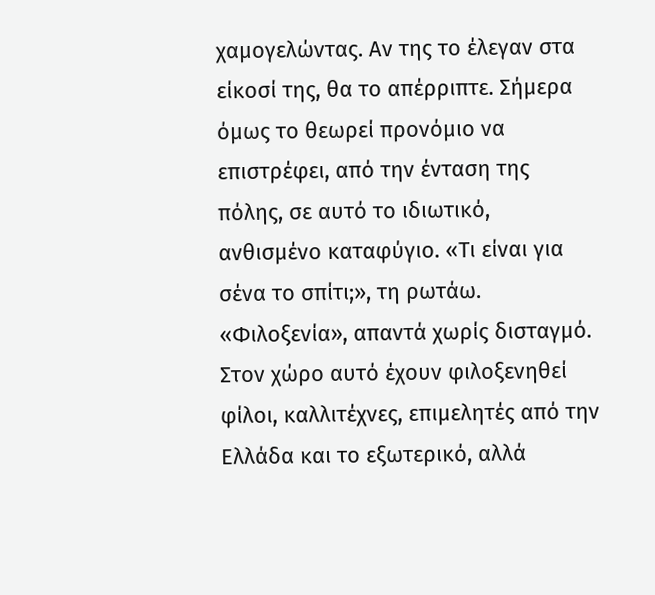χαμογελώντας. Αν της το έλεγαν στα είκοσί της, θα το απέρριπτε. Σήμερα όμως το θεωρεί προνόμιο να επιστρέφει, από την ένταση της πόλης, σε αυτό το ιδιωτικό, ανθισμένο καταφύγιο. «Τι είναι για σένα το σπίτι;», τη ρωτάω. «Φιλοξενία», απαντά χωρίς δισταγμό. Στον χώρο αυτό έχουν φιλοξενηθεί φίλοι, καλλιτέχνες, επιμελητές από την Ελλάδα και το εξωτερικό, αλλά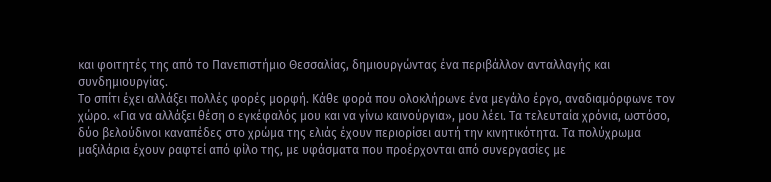και φοιτητές της από το Πανεπιστήμιο Θεσσαλίας, δημιουργώντας ένα περιβάλλον ανταλλαγής και συνδημιουργίας.
Το σπίτι έχει αλλάξει πολλές φορές μορφή. Κάθε φορά που ολοκλήρωνε ένα μεγάλο έργο, αναδιαμόρφωνε τον χώρο. «Για να αλλάξει θέση ο εγκέφαλός μου και να γίνω καινούργια», μου λέει. Τα τελευταία χρόνια, ωστόσο, δύο βελούδινοι καναπέδες στο χρώμα της ελιάς έχουν περιορίσει αυτή την κινητικότητα. Τα πολύχρωμα μαξιλάρια έχουν ραφτεί από φίλο της, με υφάσματα που προέρχονται από συνεργασίες με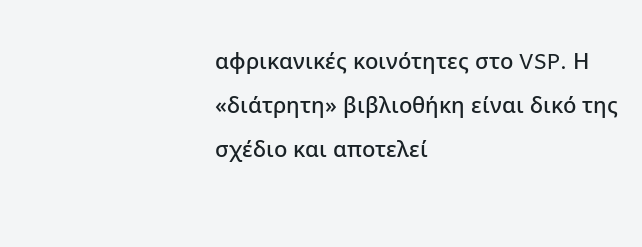αφρικανικές κοινότητες στο VSP. Η «διάτρητη» βιβλιοθήκη είναι δικό της σχέδιο και αποτελεί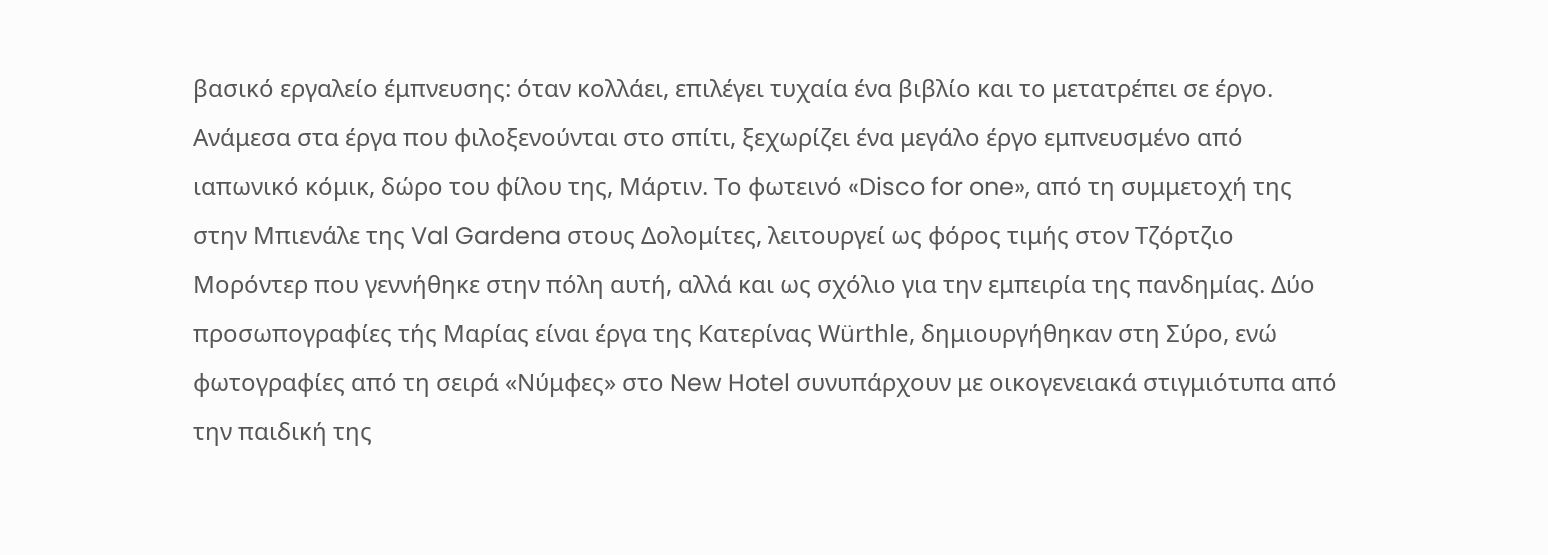βασικό εργαλείο έμπνευσης: όταν κολλάει, επιλέγει τυχαία ένα βιβλίο και το μετατρέπει σε έργο.
Ανάμεσα στα έργα που φιλοξενούνται στο σπίτι, ξεχωρίζει ένα μεγάλο έργο εμπνευσμένο από ιαπωνικό κόμικ, δώρο του φίλου της, Μάρτιν. Το φωτεινό «Disco for one», από τη συμμετοχή της στην Μπιενάλε της Val Gardena στους Δολομίτες, λειτουργεί ως φόρος τιμής στον Τζόρτζιο Μορόντερ που γεννήθηκε στην πόλη αυτή, αλλά και ως σχόλιο για την εμπειρία της πανδημίας. Δύο προσωπογραφίες τής Mαρίας είναι έργα της Κατερίνας Würthle, δημιουργήθηκαν στη Σύρο, ενώ φωτογραφίες από τη σειρά «Νύμφες» στο New Hotel συνυπάρχουν με οικογενειακά στιγμιότυπα από την παιδική της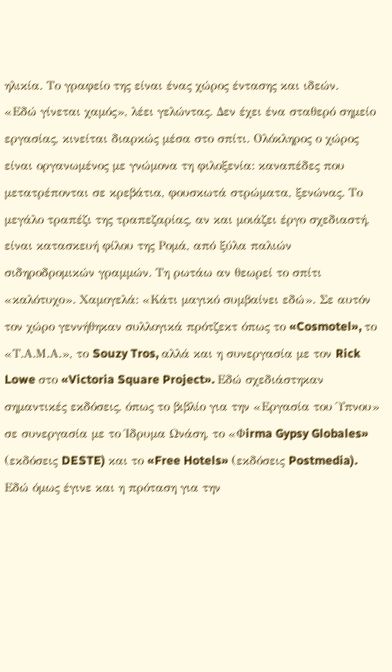ηλικία. Το γραφείο της είναι ένας χώρος έντασης και ιδεών.
«Εδώ γίνεται χαμός», λέει γελώντας. Δεν έχει ένα σταθερό σημείο εργασίας, κινείται διαρκώς μέσα στο σπίτι. Ολόκληρος ο χώρος είναι οργανωμένος με γνώμονα τη φιλοξενία: καναπέδες που μετατρέπονται σε κρεβάτια, φουσκωτά στρώματα, ξενώνας. Το μεγάλο τραπέζι της τραπεζαρίας, αν και μοιάζει έργο σχεδιαστή, είναι κατασκευή φίλου της Ρομά, από ξύλα παλιών σιδηροδρομικών γραμμών. Τη ρωτάω αν θεωρεί το σπίτι «καλότυχο». Χαμογελά: «Κάτι μαγικό συμβαίνει εδώ». Σε αυτόν τον χώρο γεννήθηκαν συλλογικά πρότζεκτ όπως το «Cosmotel», το «Τ.Α.Μ.Α.», το Souzy Tros, αλλά και η συνεργασία με τον Rick Lowe στο «Victoria Square Project». Εδώ σχεδιάστηκαν σημαντικές εκδόσεις, όπως το βιβλίο για την «Εργασία του Ύπνου» σε συνεργασία με το Ίδρυμα Ωνάση, το «Φirma Gypsy Globales» (εκδόσεις DESTE) και το «Free Hotels» (εκδόσεις Postmedia).
Εδώ όμως έγινε και η πρόταση για την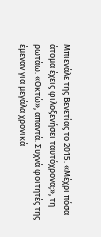Μπιενάλε της Βενετίας το 2015. «Μέχρι πόσα άτομα έχεις φιλοξενήσει ταυτόχρονα;», τη ρωτάω. «Οκτώ», απαντά. Συχνά φοιτητές της έμεναν για μεγάλα χρονικά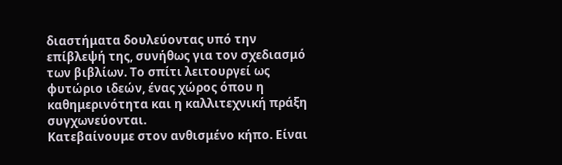διαστήματα δουλεύοντας υπό την επίβλεψή της, συνήθως για τον σχεδιασμό των βιβλίων. Το σπίτι λειτουργεί ως φυτώριο ιδεών, ένας χώρος όπου η καθημερινότητα και η καλλιτεχνική πράξη συγχωνεύονται.
Κατεβαίνουμε στον ανθισμένο κήπο. Είναι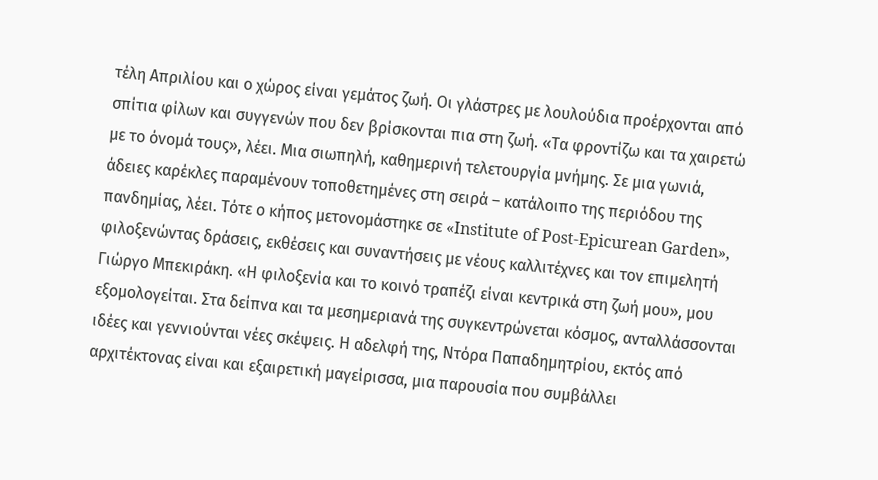τέλη Απριλίου και ο χώρος είναι γεμάτος ζωή. Οι γλάστρες με λουλούδια προέρχονται από σπίτια φίλων και συγγενών που δεν βρίσκονται πια στη ζωή. «Τα φροντίζω και τα χαιρετώ με το όνομά τους», λέει. Μια σιωπηλή, καθημερινή τελετουργία μνήμης. Σε μια γωνιά, άδειες καρέκλες παραμένουν τοποθετημένες στη σειρά – κατάλοιπο της περιόδου της πανδημίας, λέει. Τότε ο κήπος μετονομάστηκε σε «Institute of Post-Epicurean Garden», φιλοξενώντας δράσεις, εκθέσεις και συναντήσεις με νέους καλλιτέχνες και τον επιμελητή Γιώργο Μπεκιράκη. «Η φιλοξενία και το κοινό τραπέζι είναι κεντρικά στη ζωή μου», μου εξομολογείται. Στα δείπνα και τα μεσημεριανά της συγκεντρώνεται κόσμος, ανταλλάσσονται ιδέες και γεννιούνται νέες σκέψεις. Η αδελφή της, Ντόρα Παπαδημητρίου, εκτός από αρχιτέκτονας είναι και εξαιρετική μαγείρισσα, μια παρουσία που συμβάλλει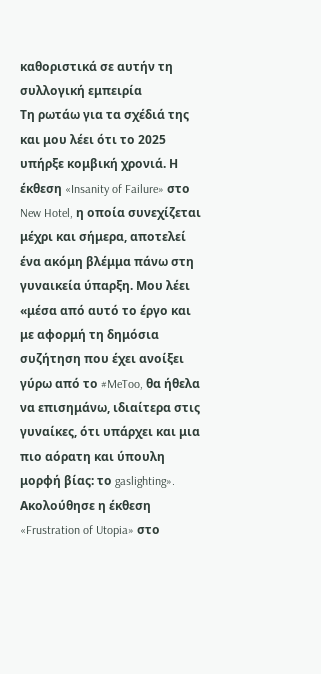καθοριστικά σε αυτήν τη συλλογική εμπειρία
Τη ρωτάω για τα σχέδιά της και μου λέει ότι το 2025 υπήρξε κομβική χρονιά. Η έκθεση «Insanity of Failure» στο New Hotel, η οποία συνεχίζεται μέχρι και σήμερα, αποτελεί ένα ακόμη βλέμμα πάνω στη γυναικεία ύπαρξη. Μου λέει «μέσα από αυτό το έργο και με αφορμή τη δημόσια συζήτηση που έχει ανοίξει γύρω από το #MeToo, θα ήθελα να επισημάνω, ιδιαίτερα στις γυναίκες, ότι υπάρχει και μια πιο αόρατη και ύπουλη μορφή βίας: το gaslighting». Ακολούθησε η έκθεση «Frustration of Utopia» στο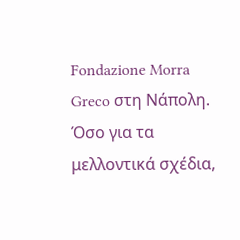Fondazione Morra Greco στη Νάπολη. Όσο για τα μελλοντικά σχέδια,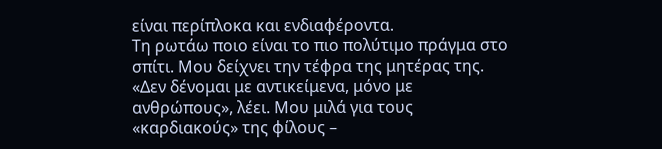είναι περίπλοκα και ενδιαφέροντα.
Τη ρωτάω ποιο είναι το πιο πολύτιμο πράγμα στο σπίτι. Μου δείχνει την τέφρα της μητέρας της. «Δεν δένομαι με αντικείμενα, μόνο με ανθρώπους», λέει. Μου μιλά για τους «καρδιακούς» της φίλους –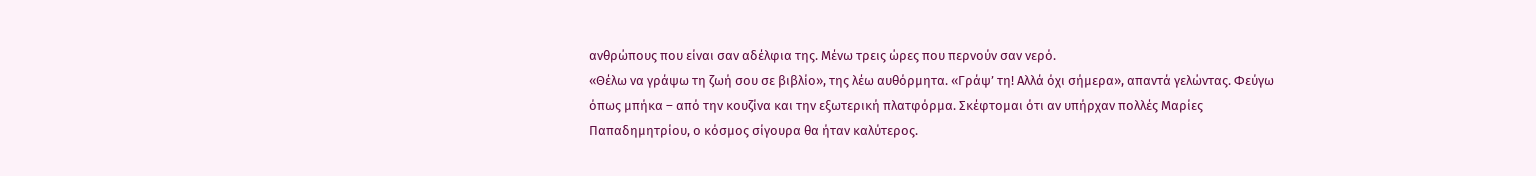ανθρώπους που είναι σαν αδέλφια της. Μένω τρεις ώρες που περνούν σαν νερό.
«Θέλω να γράψω τη ζωή σου σε βιβλίο», της λέω αυθόρμητα. «Γράψ’ τη! Αλλά όχι σήμερα», απαντά γελώντας. Φεύγω όπως μπήκα – από την κουζίνα και την εξωτερική πλατφόρμα. Σκέφτομαι ότι αν υπήρχαν πολλές Μαρίες Παπαδημητρίου, ο κόσμος σίγουρα θα ήταν καλύτερος.